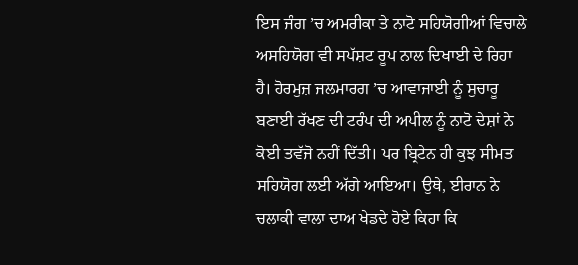ਇਸ ਜੰਗ ’ਚ ਅਮਰੀਕਾ ਤੇ ਨਾਟੋ ਸਹਿਯੋਗੀਆਂ ਵਿਚਾਲੇ ਅਸਹਿਯੋਗ ਵੀ ਸਪੱਸ਼ਟ ਰੂਪ ਨਾਲ ਦਿਖਾਈ ਦੇ ਰਿਹਾ ਹੈ। ਹੋਰਮੁਜ਼ ਜਲਮਾਰਗ ’ਚ ਆਵਾਜਾਈ ਨੂੰ ਸੁਚਾਰੂ ਬਣਾਈ ਰੱਖਣ ਦੀ ਟਰੰਪ ਦੀ ਅਪੀਲ ਨੂੰ ਨਾਟੋ ਦੇਸ਼ਾਂ ਨੇ ਕੋਈ ਤਵੱਜੋ ਨਹੀਂ ਦਿੱਤੀ। ਪਰ ਬ੍ਰਿਟੇਨ ਹੀ ਕੁਝ ਸੀਮਤ ਸਹਿਯੋਗ ਲਈ ਅੱਗੇ ਆਇਆ। ਉਥੇ, ਈਰਾਨ ਨੇ ਚਲਾਕੀ ਵਾਲਾ ਦਾਅ ਖੇਡਦੇ ਹੋਏ ਕਿਹਾ ਕਿ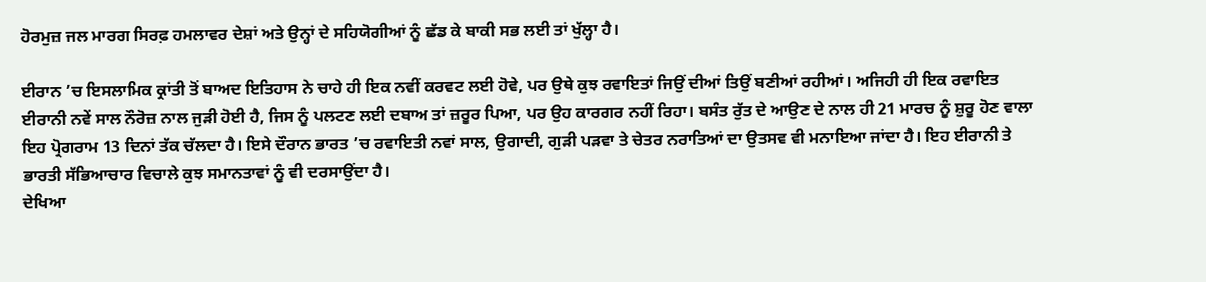ਹੋਰਮੁਜ਼ ਜਲ ਮਾਰਗ ਸਿਰਫ਼ ਹਮਲਾਵਰ ਦੇਸ਼ਾਂ ਅਤੇ ਉਨ੍ਹਾਂ ਦੇ ਸਹਿਯੋਗੀਆਂ ਨੂੰ ਛੱਡ ਕੇ ਬਾਕੀ ਸਭ ਲਈ ਤਾਂ ਖੁੱਲ੍ਹਾ ਹੈ।

ਈਰਾਨ ’ਚ ਇਸਲਾਮਿਕ ਕ੍ਰਾਂਤੀ ਤੋਂ ਬਾਅਦ ਇਤਿਹਾਸ ਨੇ ਚਾਹੇ ਹੀ ਇਕ ਨਵੀਂ ਕਰਵਟ ਲਈ ਹੋਵੇ, ਪਰ ਉਥੇ ਕੁਝ ਰਵਾਇਤਾਂ ਜਿਉਂ ਦੀਆਂ ਤਿਉਂ ਬਣੀਆਂ ਰਹੀਆਂ। ਅਜਿਹੀ ਹੀ ਇਕ ਰਵਾਇਤ ਈਰਾਨੀ ਨਵੇਂ ਸਾਲ ਨੌਰੋਜ਼ ਨਾਲ ਜੁੜੀ ਹੋਈ ਹੈ, ਜਿਸ ਨੂੰ ਪਲਟਣ ਲਈ ਦਬਾਅ ਤਾਂ ਜ਼ਰੂਰ ਪਿਆ, ਪਰ ਉਹ ਕਾਰਗਰ ਨਹੀਂ ਰਿਹਾ। ਬਸੰਤ ਰੁੱਤ ਦੇ ਆਉਣ ਦੇ ਨਾਲ ਹੀ 21 ਮਾਰਚ ਨੂੰ ਸ਼ੁਰੂ ਹੋਣ ਵਾਲਾ ਇਹ ਪ੍ਰੋਗਰਾਮ 13 ਦਿਨਾਂ ਤੱਕ ਚੱਲਦਾ ਹੈ। ਇਸੇ ਦੌਰਾਨ ਭਾਰਤ ’ਚ ਰਵਾਇਤੀ ਨਵਾਂ ਸਾਲ, ਉਗਾਦੀ, ਗੁੜੀ ਪੜਵਾ ਤੇ ਚੇਤਰ ਨਰਾਤਿਆਂ ਦਾ ਉਤਸਵ ਵੀ ਮਨਾਇਆ ਜਾਂਦਾ ਹੈ। ਇਹ ਈਰਾਨੀ ਤੇ ਭਾਰਤੀ ਸੱਭਿਆਚਾਰ ਵਿਚਾਲੇ ਕੁਝ ਸਮਾਨਤਾਵਾਂ ਨੂੰ ਵੀ ਦਰਸਾਉਂਦਾ ਹੈ।
ਦੇਖਿਆ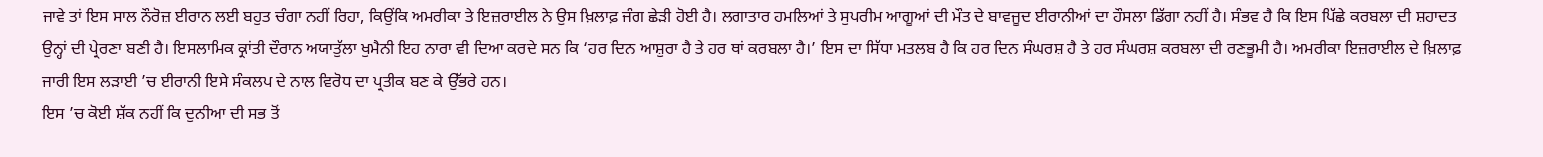ਜਾਵੇ ਤਾਂ ਇਸ ਸਾਲ ਨੌਰੋਜ਼ ਈਰਾਨ ਲਈ ਬਹੁਤ ਚੰਗਾ ਨਹੀਂ ਰਿਹਾ, ਕਿਉਂਕਿ ਅਮਰੀਕਾ ਤੇ ਇਜ਼ਰਾਈਲ ਨੇ ਉਸ ਖ਼ਿਲਾਫ਼ ਜੰਗ ਛੇੜੀ ਹੋਈ ਹੈ। ਲਗਾਤਾਰ ਹਮਲਿਆਂ ਤੇ ਸੁਪਰੀਮ ਆਗੂਆਂ ਦੀ ਮੌਤ ਦੇ ਬਾਵਜੂਦ ਈਰਾਨੀਆਂ ਦਾ ਹੌਸਲਾ ਡਿੱਗਾ ਨਹੀਂ ਹੈ। ਸੰਭਵ ਹੈ ਕਿ ਇਸ ਪਿੱਛੇ ਕਰਬਲਾ ਦੀ ਸ਼ਹਾਦਤ ਉਨ੍ਹਾਂ ਦੀ ਪ੍ਰੇਰਣਾ ਬਣੀ ਹੈ। ਇਸਲਾਮਿਕ ਕ੍ਰਾਂਤੀ ਦੌਰਾਨ ਅਯਾਤੁੱਲਾ ਖੁਮੈਨੀ ਇਹ ਨਾਰਾ ਵੀ ਦਿਆ ਕਰਦੇ ਸਨ ਕਿ ‘ਹਰ ਦਿਨ ਆਸ਼ੁਰਾ ਹੈ ਤੇ ਹਰ ਥਾਂ ਕਰਬਲਾ ਹੈ।’ ਇਸ ਦਾ ਸਿੱਧਾ ਮਤਲਬ ਹੈ ਕਿ ਹਰ ਦਿਨ ਸੰਘਰਸ਼ ਹੈ ਤੇ ਹਰ ਸੰਘਰਸ਼ ਕਰਬਲਾ ਦੀ ਰਣਭੂਮੀ ਹੈ। ਅਮਰੀਕਾ ਇਜ਼ਰਾਈਲ ਦੇ ਖ਼ਿਲਾਫ਼ ਜਾਰੀ ਇਸ ਲੜਾਈ ’ਚ ਈਰਾਨੀ ਇਸੇ ਸੰਕਲਪ ਦੇ ਨਾਲ ਵਿਰੋਧ ਦਾ ਪ੍ਰਤੀਕ ਬਣ ਕੇ ਉੱਭਰੇ ਹਨ।
ਇਸ ’ਚ ਕੋਈ ਸ਼ੱਕ ਨਹੀਂ ਕਿ ਦੁਨੀਆ ਦੀ ਸਭ ਤੋਂ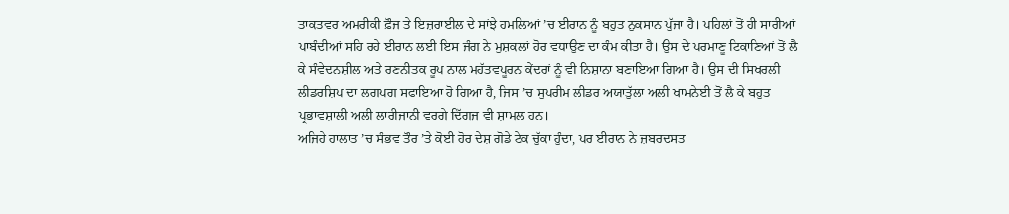ਤਾਕਤਵਰ ਅਮਰੀਕੀ ਫ਼ੌਜ ਤੇ ਇਜ਼ਰਾਈਲ ਦੇ ਸਾਂਝੇ ਹਮਲਿਆਂ ’ਚ ਈਰਾਨ ਨੂੰ ਬਹੁਤ ਨੁਕਸਾਨ ਪੁੱਜਾ ਹੈ। ਪਹਿਲਾਂ ਤੋਂ ਹੀ ਸਾਰੀਆਂ ਪਾਬੰਦੀਆਂ ਸਹਿ ਰਹੇ ਈਰਾਨ ਲਈ ਇਸ ਜੰਗ ਨੇ ਮੁਸ਼ਕਲਾਂ ਹੋਰ ਵਧਾਉਣ ਦਾ ਕੰਮ ਕੀਤਾ ਹੈ। ਉਸ ਦੇ ਪਰਮਾਣੂ ਟਿਕਾਣਿਆਂ ਤੋਂ ਲੈ ਕੇ ਸੰਵੇਦਨਸ਼ੀਲ ਅਤੇ ਰਣਨੀਤਕ ਰੂਪ ਨਾਲ ਮਹੱਤਵਪੂਰਨ ਕੇਂਦਰਾਂ ਨੂੰ ਵੀ ਨਿਸ਼ਾਨਾ ਬਣਾਇਆ ਗਿਆ ਹੈ। ਉਸ ਦੀ ਸਿਖਰਲੀ ਲੀਡਰਸ਼ਿਪ ਦਾ ਲਗਪਗ ਸਫਾਇਆ ਹੋ ਗਿਆ ਹੈ, ਜਿਸ ’ਚ ਸੁਪਰੀਮ ਲੀਡਰ ਅਯਾਤੁੱਲਾ ਅਲੀ ਖਾਮਨੇਈ ਤੋਂ ਲੈ ਕੇ ਬਹੁਤ ਪ੍ਰਭਾਵਸ਼ਾਲੀ ਅਲੀ ਲਾਰੀਜਾਨੀ ਵਰਗੇ ਦਿੱਗਜ ਵੀ ਸ਼ਾਮਲ ਹਨ।
ਅਜਿਹੇ ਹਾਲਾਤ ’ਚ ਸੰਭਵ ਤੌਰ ’ਤੇ ਕੋਈ ਹੋਰ ਦੇਸ਼ ਗੋਡੇ ਟੇਕ ਚੁੱਕਾ ਹੁੰਦਾ, ਪਰ ਈਰਾਨ ਨੇ ਜ਼ਬਰਦਸਤ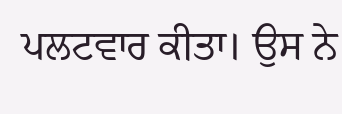ਪਲਟਵਾਰ ਕੀਤਾ। ਉਸ ਨੇ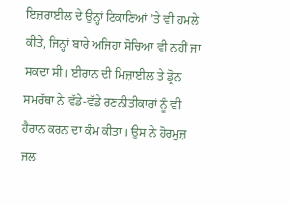ਇਜ਼ਰਾਈਲ ਦੇ ਉਨ੍ਹਾਂ ਟਿਕਾਣਿਆਂ ’ਤੇ ਵੀ ਹਮਲੇ ਕੀਤੇ, ਜਿਨ੍ਹਾਂ ਬਾਰੇ ਅਜਿਹਾ ਸੋਚਿਆ ਵੀ ਨਹੀਂ ਜਾ ਸਕਦਾ ਸੀ। ਈਰਾਨ ਦੀ ਮਿਜ਼ਾਈਲ ਤੇ ਡ੍ਰੋਨ ਸਮਰੱਥਾ ਨੇ ਵੱਡੇ-ਵੱਡੇ ਰਣਨੀਤੀਕਾਰਾਂ ਨੂੰ ਵੀ ਹੈਰਾਨ ਕਰਨ ਦਾ ਕੰਮ ਕੀਤਾ। ਉਸ ਨੇ ਹੋਰਮੁਜ਼ ਜਲ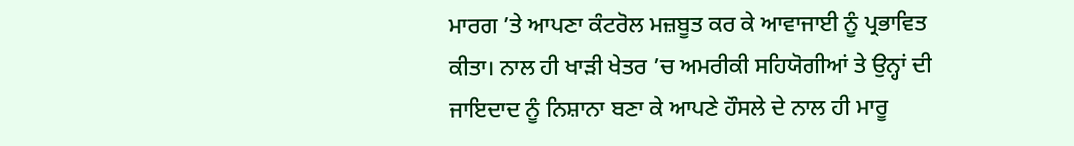ਮਾਰਗ ’ਤੇ ਆਪਣਾ ਕੰਟਰੋਲ ਮਜ਼ਬੂਤ ਕਰ ਕੇ ਆਵਾਜਾਈ ਨੂੰ ਪ੍ਰਭਾਵਿਤ ਕੀਤਾ। ਨਾਲ ਹੀ ਖਾੜੀ ਖੇਤਰ ’ਚ ਅਮਰੀਕੀ ਸਹਿਯੋਗੀਆਂ ਤੇ ਉਨ੍ਹਾਂ ਦੀ ਜਾਇਦਾਦ ਨੂੰ ਨਿਸ਼ਾਨਾ ਬਣਾ ਕੇ ਆਪਣੇ ਹੌਸਲੇ ਦੇ ਨਾਲ ਹੀ ਮਾਰੂ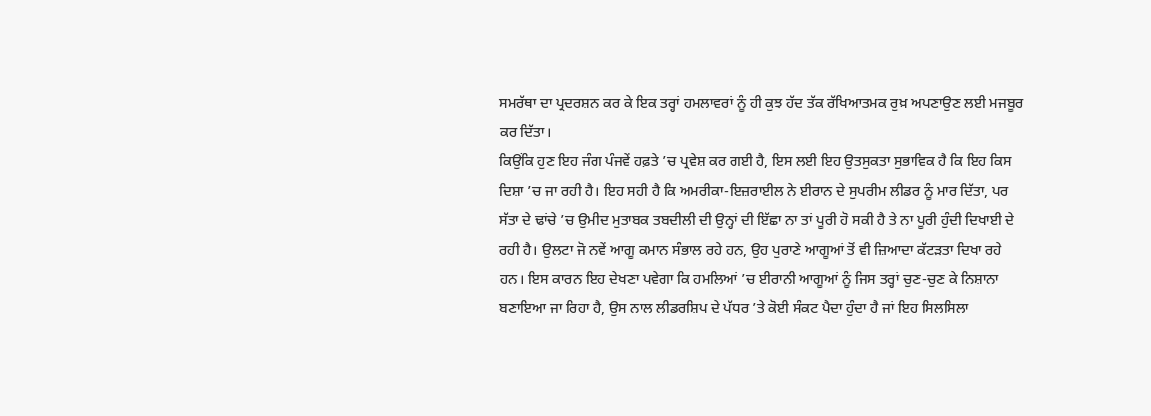ਸਮਰੱਥਾ ਦਾ ਪ੍ਰਦਰਸ਼ਨ ਕਰ ਕੇ ਇਕ ਤਰ੍ਹਾਂ ਹਮਲਾਵਰਾਂ ਨੂੰ ਹੀ ਕੁਝ ਹੱਦ ਤੱਕ ਰੱਖਿਆਤਮਕ ਰੁਖ਼ ਅਪਣਾਉਣ ਲਈ ਮਜਬੂਰ ਕਰ ਦਿੱਤਾ।
ਕਿਉਂਕਿ ਹੁਣ ਇਹ ਜੰਗ ਪੰਜਵੇਂ ਹਫ਼ਤੇ ’ਚ ਪ੍ਰਵੇਸ਼ ਕਰ ਗਈ ਹੈ, ਇਸ ਲਈ ਇਹ ਉਤਸੁਕਤਾ ਸੁਭਾਵਿਕ ਹੈ ਕਿ ਇਹ ਕਿਸ ਦਿਸ਼ਾ ’ਚ ਜਾ ਰਹੀ ਹੈ। ਇਹ ਸਹੀ ਹੈ ਕਿ ਅਮਰੀਕਾ-ਇਜ਼ਰਾਈਲ ਨੇ ਈਰਾਨ ਦੇ ਸੁਪਰੀਮ ਲੀਡਰ ਨੂੰ ਮਾਰ ਦਿੱਤਾ, ਪਰ ਸੱਤਾ ਦੇ ਢਾਂਚੇ ’ਚ ਉਮੀਦ ਮੁਤਾਬਕ ਤਬਦੀਲੀ ਦੀ ਉਨ੍ਹਾਂ ਦੀ ਇੱਛਾ ਨਾ ਤਾਂ ਪੂਰੀ ਹੋ ਸਕੀ ਹੈ ਤੇ ਨਾ ਪੂਰੀ ਹੁੰਦੀ ਦਿਖਾਈ ਦੇ ਰਹੀ ਹੈ। ਉਲਟਾ ਜੋ ਨਵੇਂ ਆਗੂ ਕਮਾਨ ਸੰਭਾਲ ਰਹੇ ਹਨ, ਉਹ ਪੁਰਾਣੇ ਆਗੂਆਂ ਤੋਂ ਵੀ ਜ਼ਿਆਦਾ ਕੱਟੜਤਾ ਦਿਖਾ ਰਹੇ ਹਨ। ਇਸ ਕਾਰਨ ਇਹ ਦੇਖਣਾ ਪਵੇਗਾ ਕਿ ਹਮਲਿਆਂ ’ਚ ਈਰਾਨੀ ਆਗੂਆਂ ਨੂੰ ਜਿਸ ਤਰ੍ਹਾਂ ਚੁਣ-ਚੁਣ ਕੇ ਨਿਸ਼ਾਨਾ ਬਣਾਇਆ ਜਾ ਰਿਹਾ ਹੈ, ਉਸ ਨਾਲ ਲੀਡਰਸ਼ਿਪ ਦੇ ਪੱਧਰ ’ਤੇ ਕੋਈ ਸੰਕਟ ਪੈਦਾ ਹੁੰਦਾ ਹੈ ਜਾਂ ਇਹ ਸਿਲਸਿਲਾ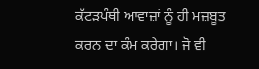ਕੱਟੜਪੰਥੀ ਆਵਾਜ਼ਾਂ ਨੂੰ ਹੀ ਮਜ਼ਬੂਤ ਕਰਨ ਦਾ ਕੰਮ ਕਰੇਗਾ। ਜੋ ਵੀ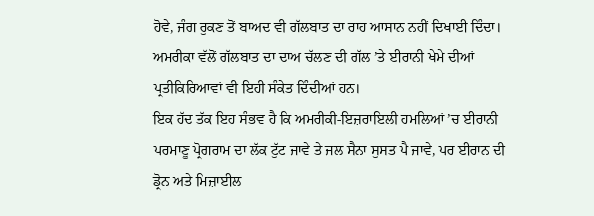ਹੋਵੇ, ਜੰਗ ਰੁਕਣ ਤੋਂ ਬਾਅਦ ਵੀ ਗੱਲਬਾਤ ਦਾ ਰਾਹ ਆਸਾਨ ਨਹੀਂ ਦਿਖਾਈ ਦਿੰਦਾ। ਅਮਰੀਕਾ ਵੱਲੋਂ ਗੱਲਬਾਤ ਦਾ ਦਾਅ ਚੱਲਣ ਦੀ ਗੱਲ ’ਤੇ ਈਰਾਨੀ ਖੇਮੇ ਦੀਆਂ ਪ੍ਰਤੀਕਿਰਿਆਵਾਂ ਵੀ ਇਹੀ ਸੰਕੇਤ ਦਿੰਦੀਆਂ ਹਨ।
ਇਕ ਹੱਦ ਤੱਕ ਇਹ ਸੰਭਵ ਹੈ ਕਿ ਅਮਰੀਕੀ-ਇਜ਼ਰਾਇਲੀ ਹਮਲਿਆਂ ’ਚ ਈਰਾਨੀ ਪਰਮਾਣੂ ਪ੍ਰੋਗਰਾਮ ਦਾ ਲੱਕ ਟੁੱਟ ਜਾਵੇ ਤੇ ਜਲ ਸੈਨਾ ਸੁਸਤ ਪੈ ਜਾਵੇ, ਪਰ ਈਰਾਨ ਦੀ ਡ੍ਰੋਨ ਅਤੇ ਮਿਜ਼ਾਈਲ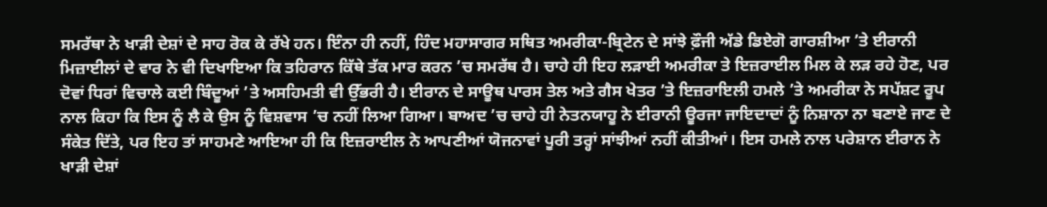ਸਮਰੱਥਾ ਨੇ ਖਾੜੀ ਦੇਸ਼ਾਂ ਦੇ ਸਾਹ ਰੋਕ ਕੇ ਰੱਖੇ ਹਨ। ਇੰਨਾ ਹੀ ਨਹੀਂ, ਹਿੰਦ ਮਹਾਸਾਗਰ ਸਥਿਤ ਅਮਰੀਕਾ-ਬ੍ਰਿਟੇਨ ਦੇ ਸਾਂਝੇ ਫ਼ੌਜੀ ਅੱਡੇ ਡਿਏਗੋ ਗਾਰਸ਼ੀਆ ’ਤੇ ਈਰਾਨੀ ਮਿਜ਼ਾਈਲਾਂ ਦੇ ਵਾਰ ਨੇ ਵੀ ਦਿਖਾਇਆ ਕਿ ਤਹਿਰਾਨ ਕਿੱਥੇ ਤੱਕ ਮਾਰ ਕਰਨ ’ਚ ਸਮਰੱਥ ਹੈ। ਚਾਹੇ ਹੀ ਇਹ ਲੜਾਈ ਅਮਰੀਕਾ ਤੇ ਇਜ਼ਰਾਈਲ ਮਿਲ ਕੇ ਲੜ ਰਹੇ ਹੋਣ, ਪਰ ਦੋਵਾਂ ਧਿਰਾਂ ਵਿਚਾਲੇ ਕਈ ਬਿੰਦੂਆਂ ’ਤੇ ਅਸਹਿਮਤੀ ਵੀ ਉੱਭਰੀ ਹੈ। ਈਰਾਨ ਦੇ ਸਾਊਥ ਪਾਰਸ ਤੇਲ ਅਤੇ ਗੈਸ ਖੇਤਰ ’ਤੇ ਇਜ਼ਰਾਇਲੀ ਹਮਲੇ ’ਤੇ ਅਮਰੀਕਾ ਨੇ ਸਪੱਸ਼ਟ ਰੂਪ ਨਾਲ ਕਿਹਾ ਕਿ ਇਸ ਨੂੰ ਲੈ ਕੇ ਉਸ ਨੂੰ ਵਿਸ਼ਵਾਸ ’ਚ ਨਹੀਂ ਲਿਆ ਗਿਆ। ਬਾਅਦ ’ਚ ਚਾਹੇ ਹੀ ਨੇਤਨਯਾਹੂ ਨੇ ਈਰਾਨੀ ਊਰਜਾ ਜਾਇਦਾਦਾਂ ਨੂੰ ਨਿਸ਼ਾਨਾ ਨਾ ਬਣਾਏ ਜਾਣ ਦੇ ਸੰਕੇਤ ਦਿੱਤੇ, ਪਰ ਇਹ ਤਾਂ ਸਾਹਮਣੇ ਆਇਆ ਹੀ ਕਿ ਇਜ਼ਰਾਈਲ ਨੇ ਆਪਣੀਆਂ ਯੋਜਨਾਵਾਂ ਪੂਰੀ ਤਰ੍ਹਾਂ ਸਾਂਝੀਆਂ ਨਹੀਂ ਕੀਤੀਆਂ। ਇਸ ਹਮਲੇ ਨਾਲ ਪਰੇਸ਼ਾਨ ਈਰਾਨ ਨੇ ਖਾੜੀ ਦੇਸ਼ਾਂ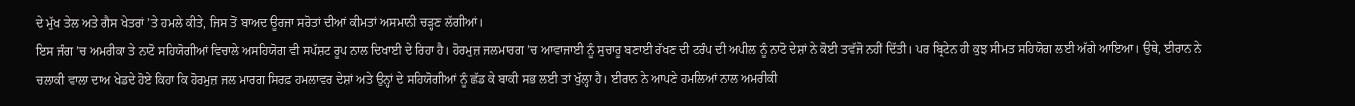ਦੇ ਮੁੱਖ ਤੇਲ ਅਤੇ ਗੈਸ ਖੇਤਰਾਂ ’ਤੇ ਹਮਲੇ ਕੀਤੇ, ਜਿਸ ਤੋਂ ਬਾਅਦ ਊਰਜਾ ਸਰੋਤਾਂ ਦੀਆਂ ਕੀਮਤਾਂ ਅਸਮਾਨੀ ਚੜ੍ਹਣ ਲੱਗੀਆਂ।
ਇਸ ਜੰਗ ’ਚ ਅਮਰੀਕਾ ਤੇ ਨਾਟੋ ਸਹਿਯੋਗੀਆਂ ਵਿਚਾਲੇ ਅਸਹਿਯੋਗ ਵੀ ਸਪੱਸ਼ਟ ਰੂਪ ਨਾਲ ਦਿਖਾਈ ਦੇ ਰਿਹਾ ਹੈ। ਹੋਰਮੁਜ਼ ਜਲਮਾਰਗ ’ਚ ਆਵਾਜਾਈ ਨੂੰ ਸੁਚਾਰੂ ਬਣਾਈ ਰੱਖਣ ਦੀ ਟਰੰਪ ਦੀ ਅਪੀਲ ਨੂੰ ਨਾਟੋ ਦੇਸ਼ਾਂ ਨੇ ਕੋਈ ਤਵੱਜੋ ਨਹੀਂ ਦਿੱਤੀ। ਪਰ ਬ੍ਰਿਟੇਨ ਹੀ ਕੁਝ ਸੀਮਤ ਸਹਿਯੋਗ ਲਈ ਅੱਗੇ ਆਇਆ। ਉਥੇ, ਈਰਾਨ ਨੇ ਚਲਾਕੀ ਵਾਲਾ ਦਾਅ ਖੇਡਦੇ ਹੋਏ ਕਿਹਾ ਕਿ ਹੋਰਮੁਜ਼ ਜਲ ਮਾਰਗ ਸਿਰਫ਼ ਹਮਲਾਵਰ ਦੇਸ਼ਾਂ ਅਤੇ ਉਨ੍ਹਾਂ ਦੇ ਸਹਿਯੋਗੀਆਂ ਨੂੰ ਛੱਡ ਕੇ ਬਾਕੀ ਸਭ ਲਈ ਤਾਂ ਖੁੱਲ੍ਹਾ ਹੈ। ਈਰਾਨ ਨੇ ਆਪਣੇ ਹਮਲਿਆਂ ਨਾਲ ਅਮਰੀਕੀ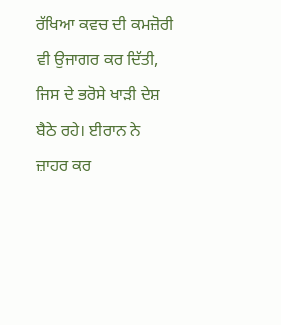ਰੱਖਿਆ ਕਵਚ ਦੀ ਕਮਜ਼ੋਰੀ ਵੀ ਉਜਾਗਰ ਕਰ ਦਿੱਤੀ, ਜਿਸ ਦੇ ਭਰੋਸੇ ਖਾੜੀ ਦੇਸ਼ ਬੈਠੇ ਰਹੇ। ਈਰਾਨ ਨੇ ਜ਼ਾਹਰ ਕਰ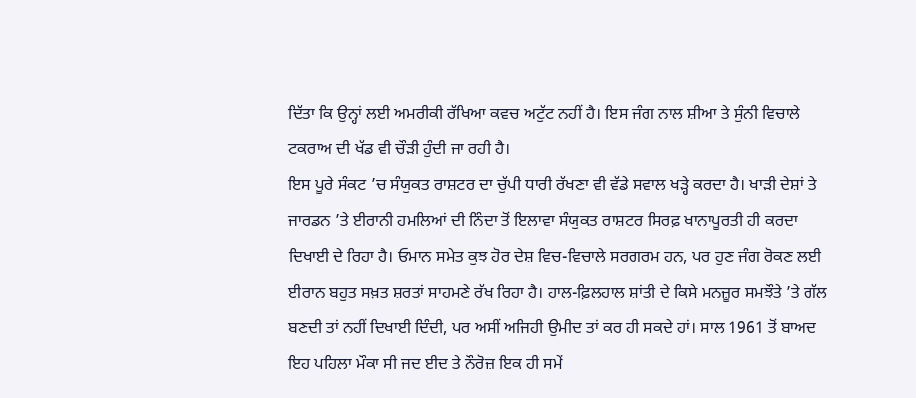ਦਿੱਤਾ ਕਿ ਉਨ੍ਹਾਂ ਲਈ ਅਮਰੀਕੀ ਰੱਖਿਆ ਕਵਚ ਅਟੁੱਟ ਨਹੀਂ ਹੈ। ਇਸ ਜੰਗ ਨਾਲ ਸ਼ੀਆ ਤੇ ਸੁੰਨੀ ਵਿਚਾਲੇ ਟਕਰਾਅ ਦੀ ਖੱਡ ਵੀ ਚੌੜੀ ਹੁੰਦੀ ਜਾ ਰਹੀ ਹੈ।
ਇਸ ਪੂਰੇ ਸੰਕਟ ’ਚ ਸੰਯੁਕਤ ਰਾਸ਼ਟਰ ਦਾ ਚੁੱਪੀ ਧਾਰੀ ਰੱਖਣਾ ਵੀ ਵੱਡੇ ਸਵਾਲ ਖੜ੍ਹੇ ਕਰਦਾ ਹੈ। ਖਾੜੀ ਦੇਸ਼ਾਂ ਤੇ ਜਾਰਡਨ ’ਤੇ ਈਰਾਨੀ ਹਮਲਿਆਂ ਦੀ ਨਿੰਦਾ ਤੋਂ ਇਲਾਵਾ ਸੰਯੁਕਤ ਰਾਸ਼ਟਰ ਸਿਰਫ਼ ਖਾਨਾਪੂਰਤੀ ਹੀ ਕਰਦਾ ਦਿਖਾਈ ਦੇ ਰਿਹਾ ਹੈ। ਓਮਾਨ ਸਮੇਤ ਕੁਝ ਹੋਰ ਦੇਸ਼ ਵਿਚ-ਵਿਚਾਲੇ ਸਰਗਰਮ ਹਨ, ਪਰ ਹੁਣ ਜੰਗ ਰੋਕਣ ਲਈ ਈਰਾਨ ਬਹੁਤ ਸਖ਼ਤ ਸ਼ਰਤਾਂ ਸਾਹਮਣੇ ਰੱਖ ਰਿਹਾ ਹੈ। ਹਾਲ-ਫ਼ਿਲਹਾਲ ਸ਼ਾਂਤੀ ਦੇ ਕਿਸੇ ਮਨਜ਼ੂਰ ਸਮਝੌਤੇ ’ਤੇ ਗੱਲ ਬਣਦੀ ਤਾਂ ਨਹੀਂ ਦਿਖਾਈ ਦਿੰਦੀ, ਪਰ ਅਸੀਂ ਅਜਿਹੀ ਉਮੀਦ ਤਾਂ ਕਰ ਹੀ ਸਕਦੇ ਹਾਂ। ਸਾਲ 1961 ਤੋਂ ਬਾਅਦ ਇਹ ਪਹਿਲਾ ਮੌਕਾ ਸੀ ਜਦ ਈਦ ਤੇ ਨੌਰੋਜ਼ ਇਕ ਹੀ ਸਮੇਂ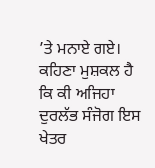’ਤੇ ਮਨਾਏ ਗਏ। ਕਹਿਣਾ ਮੁਸ਼ਕਲ ਹੈ ਕਿ ਕੀ ਅਜਿਹਾ ਦੁਰਲੱਭ ਸੰਜੋਗ ਇਸ ਖੇਤਰ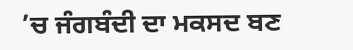’ਚ ਜੰਗਬੰਦੀ ਦਾ ਮਕਸਦ ਬਣ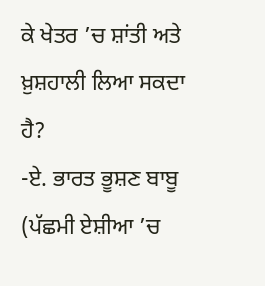ਕੇ ਖੇਤਰ ’ਚ ਸ਼ਾਂਤੀ ਅਤੇ ਖ਼ੁਸ਼ਹਾਲੀ ਲਿਆ ਸਕਦਾ ਹੈ?
-ਏ. ਭਾਰਤ ਭੂਸ਼ਣ ਬਾਬੂ
(ਪੱਛਮੀ ਏਸ਼ੀਆ ’ਚ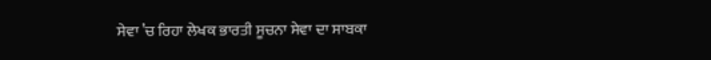ਸੇਵਾ ’ਚ ਰਿਹਾ ਲੇਖਕ ਭਾਰਤੀ ਸੂਚਨਾ ਸੇਵਾ ਦਾ ਸਾਬਕਾ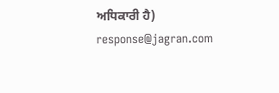ਅਧਿਕਾਰੀ ਹੈ)
response@jagran.com